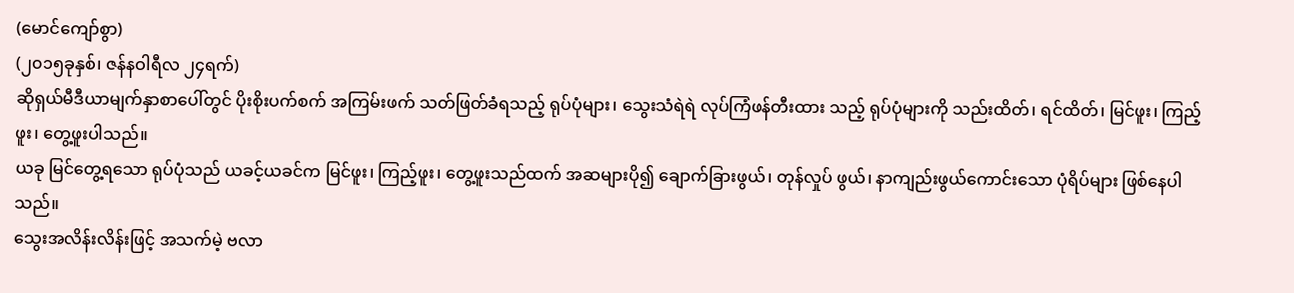(မောင်ကျော်စွာ)
(၂၀၁၅ခုနှစ်၊ ဇန်နဝါရီလ ၂၄ရက်)
ဆိုရှယ်မီဒီယာမျက်နှာစာပေါ်တွင် ပိုးစိုးပက်စက် အကြမ်းဖက် သတ်ဖြတ်ခံရသည့် ရုပ်ပုံများ၊ သွေးသံရဲရဲ လုပ်ကြံဖန်တီးထား သည့် ရုပ်ပုံများကို သည်းထိတ်၊ ရင်ထိတ်၊ မြင်ဖူး၊ ကြည့်ဖူး၊ တွေ့ဖူးပါသည်။
ယခု မြင်တွေ့ရသော ရုပ်ပုံသည် ယခင့်ယခင်က မြင်ဖူး၊ ကြည့်ဖူး၊ တွေ့ဖူးသည်ထက် အဆများပို၍ ချောက်ခြားဖွယ်၊ တုန်လှုပ် ဖွယ်၊ နာကျည်းဖွယ်ကောင်းသော ပုံရိပ်များ ဖြစ်နေပါသည်။
သွေးအလိန်းလိန်းဖြင့် အသက်မဲ့ ဗလာ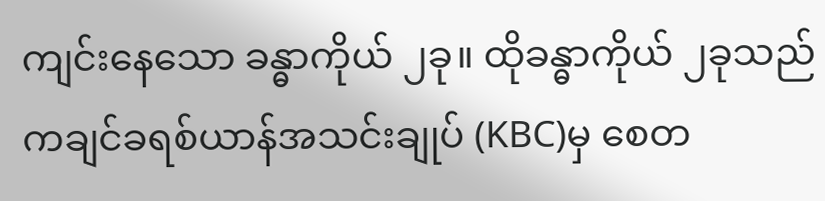ကျင်းနေသော ခန္ဓာကိုယ် ၂ခု။ ထိုခန္ဓာကိုယ် ၂ခုသည် ကချင်ခရစ်ယာန်အသင်းချုပ် (KBC)မှ စေတ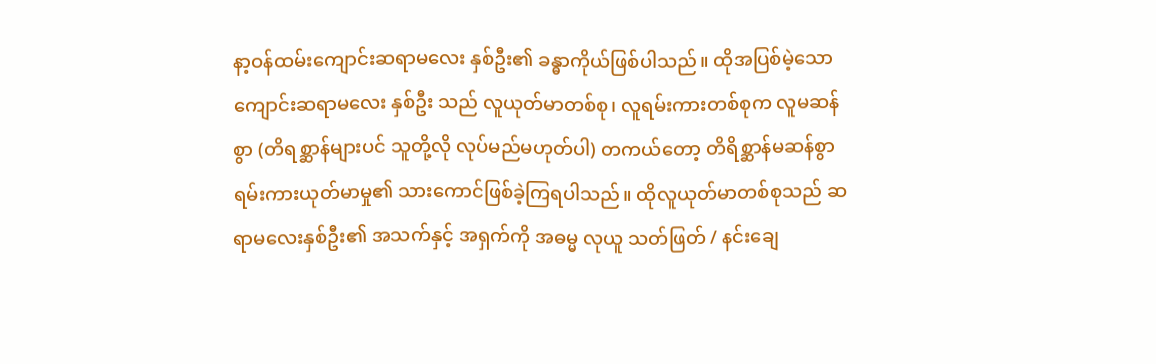နာ့ဝန်ထမ်းကျောင်းဆရာမလေး နှစ်ဦး၏ ခန္ဓာကိုယ်ဖြစ်ပါသည်။ ထိုအပြစ်မဲ့သော ကျောင်းဆရာမလေး နှစ်ဦး သည် လူယုတ်မာတစ်စု၊ လူရမ်းကားတစ်စုက လူမဆန်စွာ (တိရစ္ဆာန်များပင် သူတို့လို လုပ်မည်မဟုတ်ပါ) တကယ်တော့ တိရိစ္ဆာန်မဆန်စွာ ရမ်းကားယုတ်မာမှု၏ သားကောင်ဖြစ်ခဲ့ကြရပါသည်။ ထိုလူယုတ်မာတစ်စုသည် ဆရာမလေးနှစ်ဦး၏ အသက်နှင့် အရှက်ကို အဓမ္မ လုယူ သတ်ဖြတ် / နင်းချေ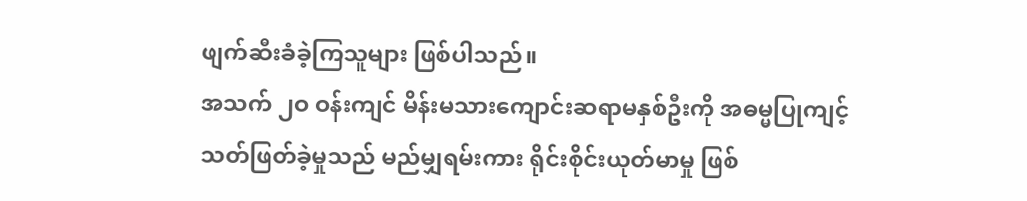ဖျက်ဆီးခံခဲ့ကြသူများ ဖြစ်ပါသည်။
အသက် ၂ဝ ဝန်းကျင် မိန်းမသားကျောင်းဆရာမနှစ်ဦးကို အဓမ္မပြုကျင့်သတ်ဖြတ်ခဲ့မှုသည် မည်မျှရမ်းကား ရိုင်းစိုင်းယုတ်မာမှု ဖြစ်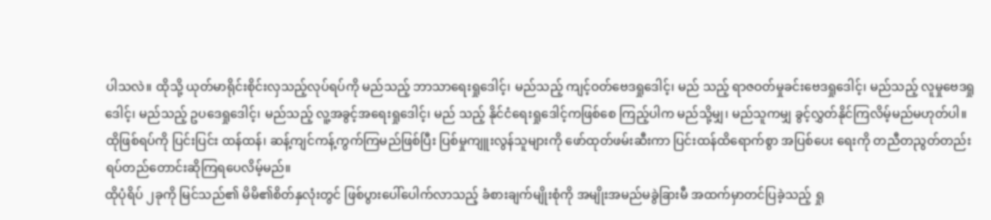ပါသလဲ။ ထိုသို့ ယုတ်မာရိုင်းစိုင်းလှသည့်လုပ်ရပ်ကို မည်သည့် ဘာသာရေးရှုဒေါင့်၊ မည်သည့် ကျင့်ဝတ်ဗေဒရှုဒေါင့်၊ မည် သည့် ရာဇဝတ်မှုခင်းဗေဒရှုဒေါင့်၊ မည်သည့် လူမှုဗေဒရှုဒေါင့်၊ မည်သည့် ဥပဒေရှုဒေါင့်၊ မည်သည့် လူ့အခွင့်အရေးရှုဒေါင့်၊ မည် သည့် နိုင်ငံရေးရှုဒေါင့်ကဖြစ်စေ ကြည့်ပါက မည်သို့မျှ၊ မည်သူကမျှ ခွင့်လွှတ်နိုင်ကြလိမ့်မည်မဟုတ်ပါ။ ထိုဖြစ်ရပ်ကို ပြင်းပြင်း ထန်ထန်၊ ဆန့်ကျင်ကန့်ကွက်ကြမည်ဖြစ်ပြီး ပြစ်မှုကျူးလွန်သူများကို ဖော်ထုတ်ဖမ်းဆီးကာ ပြင်းထန်ထိရောက်စွာ အပြစ်ပေး ရေးကို တညီတညွတ်တည်း ရပ်တည်တောင်းဆိုကြရပေလိမ့်မည်။
ထိုပုံရိပ် ၂ခုကို မြင်သည်၏ မိမိ၏စိတ်နှလုံးတွင် ဖြစ်ပွားပေါ်ပေါက်လာသည့် ခံစားချက်မျိုးစုံကို အမျိုးအမည်မခွဲခြားမီ အထက်မှာတင်ပြခဲ့သည့် ရှု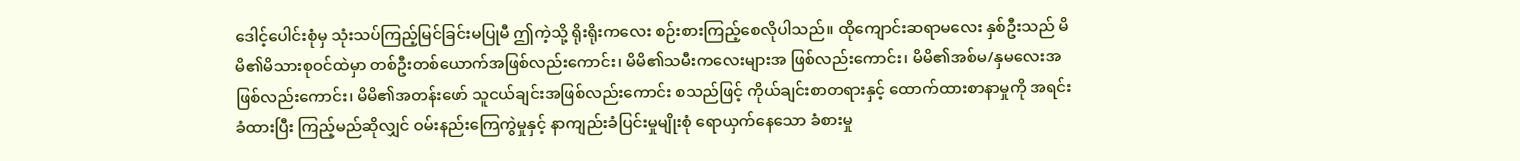ဒေါင့်ပေါင်းစုံမှ သုံးသပ်ကြည့်မြင်ခြင်းမပြုမီ ဤကဲ့သို့ ရိုးရိုးကလေး စဉ်းစားကြည့်စေလိုပါသည်။ ထိုကျောင်းဆရာမလေး နှစ်ဦးသည် မိမိ၏မိသားစုဝင်ထဲမှာ တစ်ဦးတစ်ယောက်အဖြစ်လည်းကောင်း၊ မိမိ၏သမီးကလေးများအ ဖြစ်လည်းကောင်း၊ မိမိ၏အစ်မ/နှမလေးအဖြစ်လည်းကောင်း၊ မိမိ၏အတန်းဖော် သူငယ်ချင်းအဖြစ်လည်းကောင်း စသည်ဖြင့် ကိုယ်ချင်းစာတရားနှင့် ထောက်ထားစာနာမှုကို အရင်းခံထားပြီး ကြည့်မည်ဆိုလျှင် ဝမ်းနည်းကြေကွဲမှုနှင့် နာကျည်းခံပြင်းမှုမျိုးစုံ ရောယှက်နေသော ခံစားမှု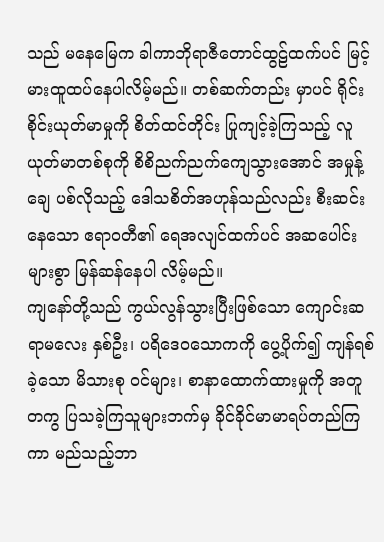သည် မနေမြေက ခါကာဘိုရာဇီတောင်ထွဠ်ထက်ပင် မြင့်မားထူထပ်နေပါလိမ့်မည်။ တစ်ဆက်တည်း မှာပင် ရိုင်းစိုင်းယုတ်မာမှုကို စိတ်ထင်တိုင်း ပြုကျင့်ခဲ့ကြသည့် လူယုတ်မာတစ်စုကို စိစိညက်ညက်ကျေသွားအောင် အမှုန့်ချေ ပစ်လိုသည့် ဒေါသစိတ်အဟုန်သည်လည်း စီးဆင်းနေသော ဧရာဝတီ၏ ရေအလျင်ထက်ပင် အဆပေါင်းများစွာ မြန်ဆန်နေပါ လိမ့်မည်။
ကျနော်တို့သည် ကွယ်လွန်သွားပြီးဖြစ်သော ကျောင်းဆရာမလေး နှစ်ဦး၊ ပရိဒေဝသောကကို ပွေ့ပိုက်၍ ကျန်ရစ်ခဲ့သော မိသားစု ဝင်များ၊ စာနာထောက်ထားမှုကို အတူတကွ ပြသခဲ့ကြသူများဘက်မှ ခိုင်ခိုင်မာမာရပ်တည်ကြကာ မည်သည့်ဘာ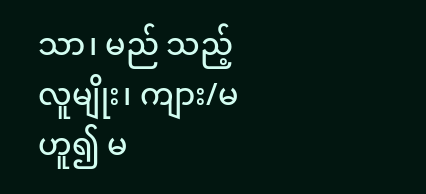သာ၊ မည် သည့်လူမျိုး၊ ကျား/မ ဟူ၍ မ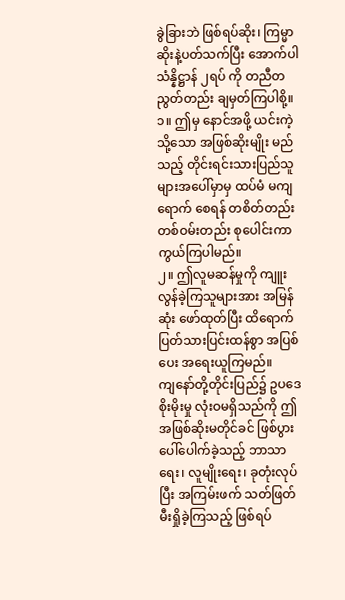ခွဲခြားဘဲ ဖြစ်ရပ်ဆိုး၊ ကြမ္မာဆိုးနဲ့ပတ်သက်ပြီး အောက်ပါသံန္နိဋ္ဌာန် ၂ရပ် ကို တညီတညွတ်တည်း ချမှတ်ကြပါစို့။
၁။ ဤမှ နောင်အဖို့ ယင်းကဲ့သို့သော အဖြစ်ဆိုးမျိုး မည်သည့် တိုင်းရင်းသားပြည်သူများအပေါ်မှာမှ ထပ်မံ မကျရောက် စေရန် တစိတ်တည်းတစ်ဝမ်းတည်း စုပေါင်းကာကွယ်ကြပါမည်။
၂။ ဤလူမဆန်မှုကို ကျူးလွန်ခဲ့ကြသူများအား အမြန်ဆုံး ဖော်ထုတ်ပြီး ထိရောက်ပြတ်သားပြင်းထန်စွာ အပြစ်ပေး အရေးယူကြမည်။
ကျနော်တို့တိုင်းပြည်၌ ဥပဒေစိုးမိုးမှု လုံးဝမရှိသည်ကို ဤအဖြစ်ဆိုးမတိုင်ခင် ဖြစ်ပွားပေါ်ပေါက်ခဲ့သည့် ဘာသာရေး၊ လူမျိုးရေး၊ ခုတုံးလုပ်ပြီး အကြမ်းဖက် သတ်ဖြတ်မီးရှိုခဲ့ကြသည့် ဖြစ်ရပ်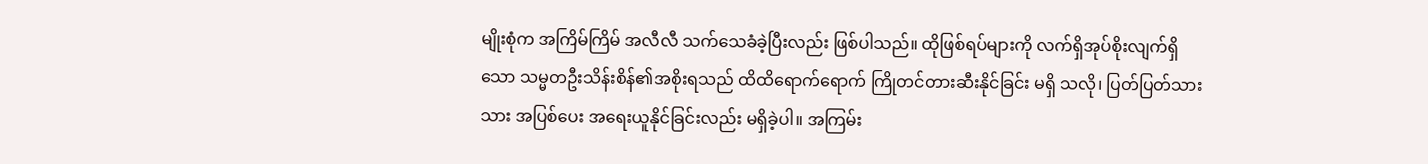မျိုးစုံက အကြိမ်ကြိမ် အလီလီ သက်သေခံခဲ့ပြီးလည်း ဖြစ်ပါသည်။ ထိုဖြစ်ရပ်များကို လက်ရှိအုပ်စိုးလျက်ရှိသော သမ္မတဦးသိန်းစိန်၏အစိုးရသည် ထိထိရောက်ရောက် ကြိုတင်တားဆီးနိုင်ခြင်း မရှိ သလို၊ ပြတ်ပြတ်သားသား အပြစ်ပေး အရေးယူနိုင်ခြင်းလည်း မရှိခဲ့ပါ။ အကြမ်း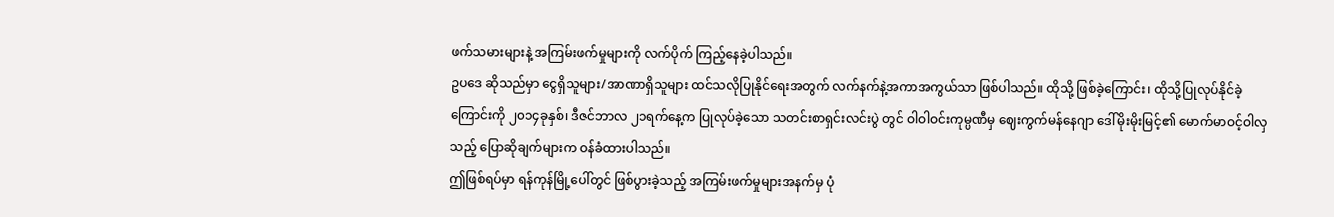ဖက်သမားများနဲ့ အကြမ်းဖက်မှုများကို လက်ပိုက် ကြည့်နေခဲ့ပါသည်။
ဥပဒေ ဆိုသည်မှာ ငွေရှိသူများ/အာဏာရှိသူများ ထင်သလိုပြုနိုင်ရေးအတွက် လက်နက်နဲ့အကာအကွယ်သာ ဖြစ်ပါသည်။ ထိုသို့ ဖြစ်ခဲ့ကြောင်း၊ ထိုသို့ပြုလုပ်နိုင်ခဲ့ကြောင်းကို ၂၀၁၄ခုနှစ်၊ ဒီဇင်ဘာလ ၂၁ရက်နေ့က ပြုလုပ်ခဲ့သော သတင်းစာရှင်းလင်းပွဲ တွင် ဝါဝါဝင်းကုမ္ပဏီမှ ဈေးကွက်မန်နေဂျာ ဒေါ်မိုးမိုးမြင့်၏ မောက်မာဝင့်ဝါလှသည့် ပြောဆိုချက်များက ဝန်ခံထားပါသည်။
ဤဖြစ်ရပ်မှာ ရန်ကုန်မြို့ပေါ်တွင် ဖြစ်ပွားခဲ့သည့် အကြမ်းဖက်မှုများအနက်မှ ပုံ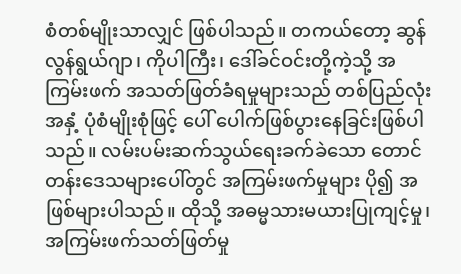စံတစ်မျိုးသာလျှင် ဖြစ်ပါသည်။ တကယ်တော့ ဆွန်လွန်ရွယ်ဂျာ၊ ကိုပါကြီး၊ ဒေါ်ခင်ဝင်းတို့ကဲ့သို့ အကြမ်းဖက် အသတ်ဖြတ်ခံရမှုများသည် တစ်ပြည်လုံးအနှံ့ ပုံစံမျိုးစုံဖြင့် ပေါ် ပေါက်ဖြစ်ပွားနေခြင်းဖြစ်ပါသည်။ လမ်းပမ်းဆက်သွယ်ရေးခက်ခဲသော တောင်တန်းဒေသများပေါ်တွင် အကြမ်းဖက်မှုများ ပို၍ အဖြစ်များပါသည်။ ထိုသို့ အဓမ္မသားမယားပြုကျင့်မှု၊ အကြမ်းဖက်သတ်ဖြတ်မှု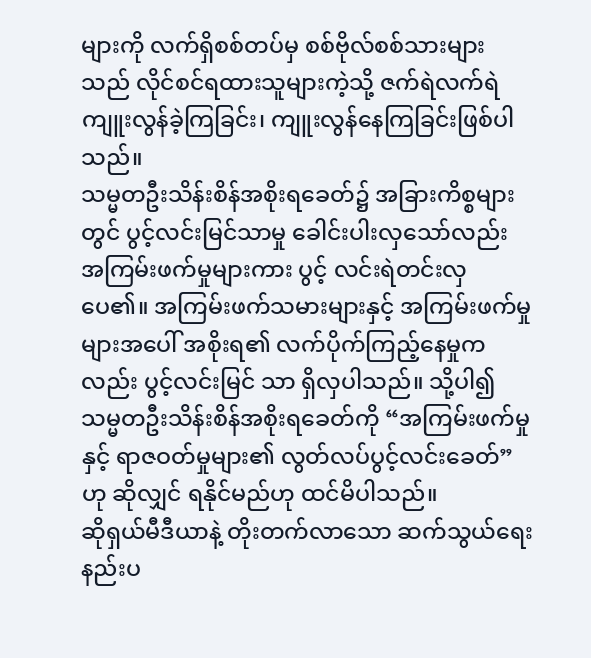များကို လက်ရှိစစ်တပ်မှ စစ်ဗိုလ်စစ်သားများသည် လိုင်စင်ရထားသူများကဲ့သို့ ဇက်ရဲလက်ရဲ ကျူးလွန်ခဲ့ကြခြင်း၊ ကျူးလွန်နေကြခြင်းဖြစ်ပါသည်။
သမ္မတဦးသိန်းစိန်အစိုးရခေတ်၌ အခြားကိစ္စများတွင် ပွင့်လင်းမြင်သာမှု ခေါင်းပါးလှသော်လည်း အကြမ်းဖက်မှုများကား ပွင့် လင်းရဲတင်းလှပေ၏။ အကြမ်းဖက်သမားများနှင့် အကြမ်းဖက်မှုများအပေါ် အစိုးရ၏ လက်ပိုက်ကြည့်နေမှုကလည်း ပွင့်လင်းမြင် သာ ရှိလှပါသည်။ သို့ပါ၍ သမ္မတဦးသိန်းစိန်အစိုးရခေတ်ကို “အကြမ်းဖက်မှုနှင့် ရာဇဝတ်မှုများ၏ လွတ်လပ်ပွင့်လင်းခေတ်”ဟု ဆိုလျှင် ရနိုင်မည်ဟု ထင်မိပါသည်။
ဆိုရှယ်မီဒီယာနဲ့ တိုးတက်လာသော ဆက်သွယ်ရေးနည်းပ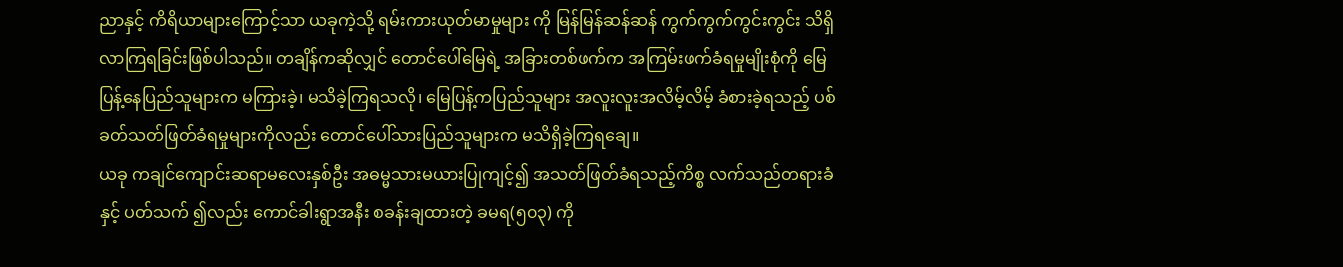ညာနှင့် ကိရိယာများကြောင့်သာ ယခုကဲ့သို့ ရမ်းကားယုတ်မာမှုများ ကို မြန်မြန်ဆန်ဆန် ကွက်ကွက်ကွင်းကွင်း သိရှိလာကြရခြင်းဖြစ်ပါသည်။ တချိန်ကဆိုလျှင် တောင်ပေါ်မြေရဲ့ အခြားတစ်ဖက်က အကြမ်းဖက်ခံရမှုမျိုးစုံကို မြေပြန့်နေပြည်သူများက မကြားခဲ့၊ မသိခဲ့ကြရသလို၊ မြေပြန့်ကပြည်သူများ အလူးလူးအလိမ့်လိမ့် ခံစားခဲ့ရသည့် ပစ်ခတ်သတ်ဖြတ်ခံရမှုများကိုလည်း တောင်ပေါ်သားပြည်သူများက မသိရှိခဲ့ကြရချေ။
ယခု ကချင်ကျောင်းဆရာမလေးနှစ်ဦး အဓမ္မသားမယားပြုကျင့်၍ အသတ်ဖြတ်ခံရသည့်ကိစ္စ လက်သည်တရားခံနှင့် ပတ်သက် ၍လည်း ကောင်ခါးရွာအနီး စခန်းချထားတဲ့ ခမရ(၅၀၃) ကို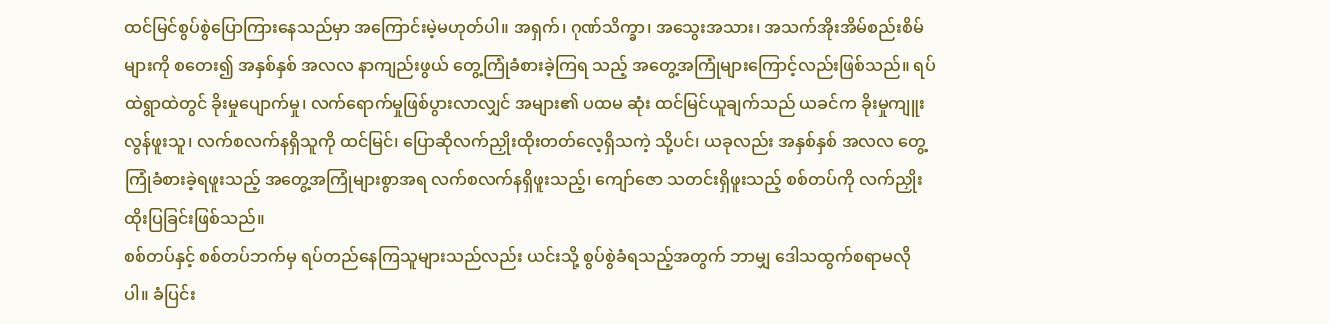ထင်မြင်စွပ်စွဲပြောကြားနေသည်မှာ အကြောင်းမဲ့မဟုတ်ပါ။ အရှက်၊ ဂုဏ်သိက္ခာ၊ အသွေးအသား၊ အသက်အိုးအိမ်စည်းစိမ်များကို စတေး၍ အနှစ်နှစ် အလလ နာကျည်းဖွယ် တွေ့ကြုံခံစားခဲ့ကြရ သည့် အတွေ့အကြုံများကြောင့်လည်းဖြစ်သည်။ ရပ်ထဲရွာထဲတွင် ခိုးမှုပျောက်မှု၊ လက်ရောက်မှုဖြစ်ပွားလာလျှင် အများ၏ ပထမ ဆုံး ထင်မြင်ယူချက်သည် ယခင်က ခိုးမှုကျူးလွန်ဖူးသူ၊ လက်စလက်နရှိသူကို ထင်မြင်၊ ပြောဆိုလက်ညှိုးထိုးတတ်လေ့ရှိသကဲ့ သို့ပင်၊ ယခုလည်း အနှစ်နှစ် အလလ တွေ့ကြုံခံစားခဲ့ရဖူးသည့် အတွေ့အကြုံများစွာအရ လက်စလက်နရှိဖူးသည့်၊ ကျော်ဇော သတင်းရှိဖူးသည့် စစ်တပ်ကို လက်ညှိုးထိုးပြခြင်းဖြစ်သည်။
စစ်တပ်နှင့် စစ်တပ်ဘက်မှ ရပ်တည်နေကြသူများသည်လည်း ယင်းသို့ စွပ်စွဲခံရသည့်အတွက် ဘာမျှ ဒေါသထွက်စရာမလိုပါ။ ခံပြင်း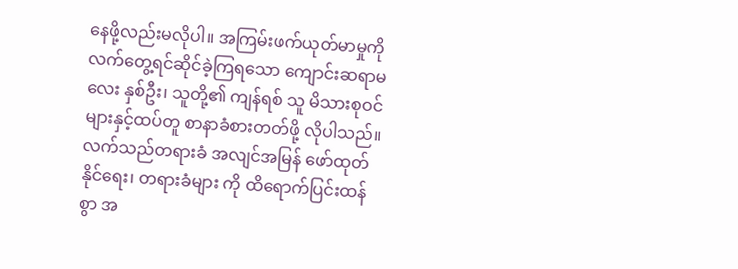နေဖို့လည်းမလိုပါ။ အကြမ်းဖက်ယုတ်မာမှုကို လက်တွေ့ရင်ဆိုင်ခဲ့ကြရသော ကျောင်းဆရာမလေး နှစ်ဦး၊ သူတို့၏ ကျန်ရစ် သူ မိသားစုဝင်များနှင့်ထပ်တူ စာနာခံစားတတ်ဖို့ လိုပါသည်။ လက်သည်တရားခံ အလျင်အမြန် ဖော်ထုတ်နိုင်ရေး၊ တရားခံများ ကို ထိရောက်ပြင်းထန်စွာ အ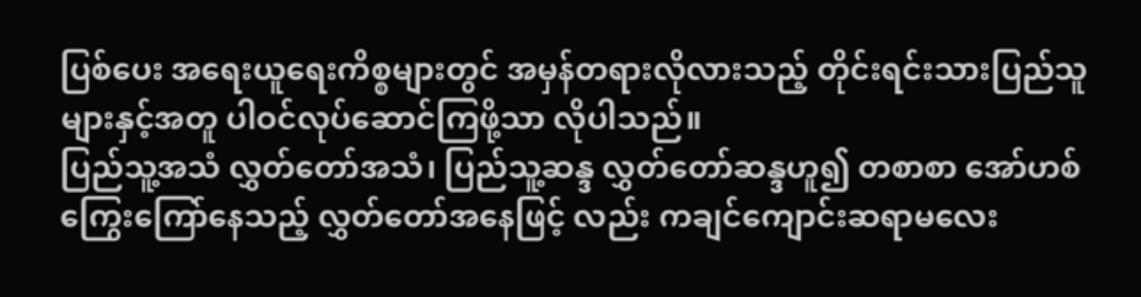ပြစ်ပေး အရေးယူရေးကိစ္စများတွင် အမှန်တရားလိုလားသည့် တိုင်းရင်းသားပြည်သူများနှင့်အတူ ပါဝင်လုပ်ဆောင်ကြဖို့သာ လိုပါသည်။
ပြည်သူ့အသံ လွှတ်တော်အသံ၊ ပြည်သူ့ဆန္ဒ လွှတ်တော်ဆန္ဒဟူ၍ တစာစာ အော်ဟစ်ကြွေးကြော်နေသည့် လွှတ်တော်အနေဖြင့် လည်း ကချင်ကျောင်းဆရာမလေး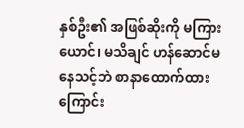နှစ်ဦး၏ အဖြစ်ဆိုးကို မကြားယောင်၊ မသိချင် ဟန်ဆောင်မနေသင့်ဘဲ စာနာထောက်ထား ကြောင်း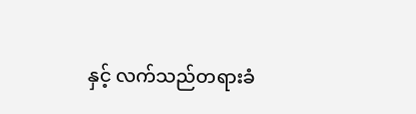နှင့် လက်သည်တရားခံ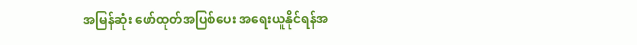အမြန်ဆုံး ဖော်ထုတ်အပြစ်ပေး အရေးယူနိုင်ရန်အ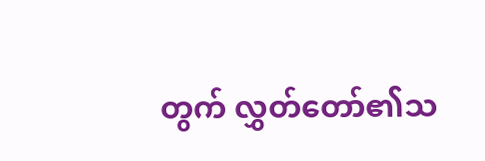တွက် လွှတ်တော်၏သ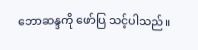ဘောဆန္ဒကို ဖော်ပြ သင့်ပါသည်။